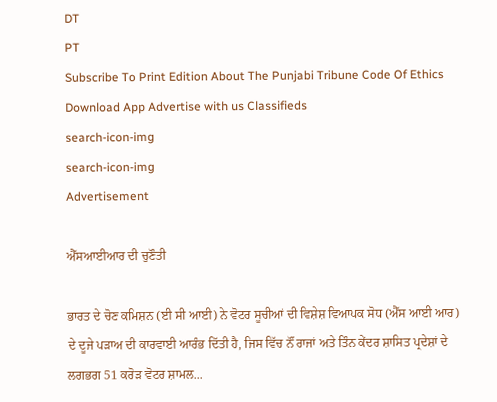DT
PT
Subscribe To Print Edition About The Punjabi Tribune Code Of Ethics Download App Advertise with us Classifieds
search-icon-img
search-icon-img
Advertisement

ਐੱਸਆਈਆਰ ਦੀ ਚੁਣੌਤੀ

ਭਾਰਤ ਦੇ ਚੋਣ ਕਮਿਸ਼ਨ (ਈ ਸੀ ਆਈ) ਨੇ ਵੋਟਰ ਸੂਚੀਆਂ ਦੀ ਵਿਸ਼ੇਸ਼ ਵਿਆਪਕ ਸੋਧ (ਐੱਸ ਆਈ ਆਰ) ਦੇ ਦੂਜੇ ਪੜਾਅ ਦੀ ਕਾਰਵਾਈ ਆਰੰਭ ਦਿੱਤੀ ਹੈ, ਜਿਸ ਵਿੱਚ ਨੌਂ ਰਾਜਾਂ ਅਤੇ ਤਿੰਨ ਕੇਂਦਰ ਸ਼ਾਸਿਤ ਪ੍ਰਦੇਸ਼ਾਂ ਦੇ ਲਗਭਗ 51 ਕਰੋੜ ਵੋਟਰ ਸ਼ਾਮਲ...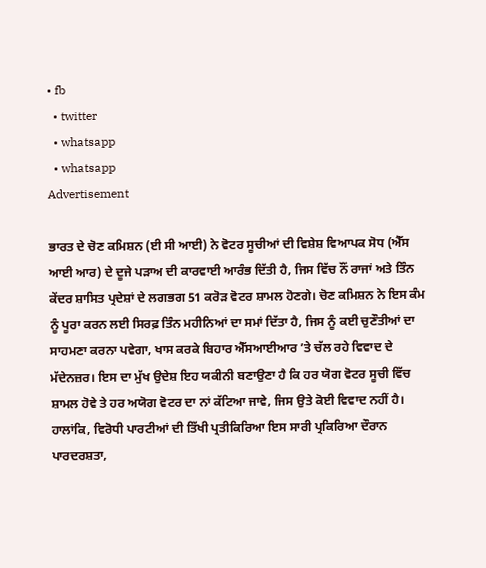• fb
  • twitter
  • whatsapp
  • whatsapp
Advertisement

ਭਾਰਤ ਦੇ ਚੋਣ ਕਮਿਸ਼ਨ (ਈ ਸੀ ਆਈ) ਨੇ ਵੋਟਰ ਸੂਚੀਆਂ ਦੀ ਵਿਸ਼ੇਸ਼ ਵਿਆਪਕ ਸੋਧ (ਐੱਸ ਆਈ ਆਰ) ਦੇ ਦੂਜੇ ਪੜਾਅ ਦੀ ਕਾਰਵਾਈ ਆਰੰਭ ਦਿੱਤੀ ਹੈ, ਜਿਸ ਵਿੱਚ ਨੌਂ ਰਾਜਾਂ ਅਤੇ ਤਿੰਨ ਕੇਂਦਰ ਸ਼ਾਸਿਤ ਪ੍ਰਦੇਸ਼ਾਂ ਦੇ ਲਗਭਗ 51 ਕਰੋੜ ਵੋਟਰ ਸ਼ਾਮਲ ਹੋਣਗੇ। ਚੋਣ ਕਮਿਸ਼ਨ ਨੇ ਇਸ ਕੰਮ ਨੂੰ ਪੂਰਾ ਕਰਨ ਲਈ ਸਿਰਫ਼ ਤਿੰਨ ਮਹੀਨਿਆਂ ਦਾ ਸਮਾਂ ਦਿੱਤਾ ਹੈ, ਜਿਸ ਨੂੰ ਕਈ ਚੁਣੌਤੀਆਂ ਦਾ ਸਾਹਮਣਾ ਕਰਨਾ ਪਵੇਗਾ, ਖਾਸ ਕਰਕੇ ਬਿਹਾਰ ਐੱਸਆਈਆਰ ’ਤੇ ਚੱਲ ਰਹੇ ਵਿਵਾਦ ਦੇ ਮੱਦੇਨਜ਼ਰ। ਇਸ ਦਾ ਮੁੱਖ ਉਦੇਸ਼ ਇਹ ਯਕੀਨੀ ਬਣਾਉਣਾ ਹੈ ਕਿ ਹਰ ਯੋਗ ਵੋਟਰ ਸੂਚੀ ਵਿੱਚ ਸ਼ਾਮਲ ਹੋਵੇ ਤੇ ਹਰ ਅਯੋਗ ਵੋਟਰ ਦਾ ਨਾਂ ਕੱਟਿਆ ਜਾਵੇ, ਜਿਸ ਉਤੇ ਕੋਈ ਵਿਵਾਦ ਨਹੀਂ ਹੈ। ਹਾਲਾਂਕਿ, ਵਿਰੋਧੀ ਪਾਰਟੀਆਂ ਦੀ ਤਿੱਖੀ ਪ੍ਰਤੀਕਿਰਿਆ ਇਸ ਸਾਰੀ ਪ੍ਰਕਿਰਿਆ ਦੌਰਾਨ ਪਾਰਦਰਸ਼ਤਾ,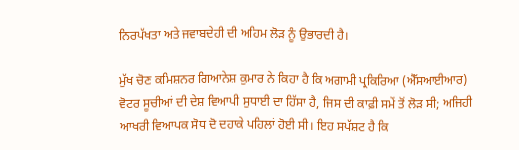ਨਿਰਪੱਖਤਾ ਅਤੇ ਜਵਾਬਦੇਹੀ ਦੀ ਅਹਿਮ ਲੋੜ ਨੂੰ ਉਭਾਰਦੀ ਹੈ।

ਮੁੱਖ ਚੋਣ ਕਮਿਸ਼ਨਰ ਗਿਆਨੇਸ਼ ਕੁਮਾਰ ਨੇ ਕਿਹਾ ਹੈ ਕਿ ਅਗਾਮੀ ਪ੍ਰਕਿਰਿਆ (ਐੱਸਆਈਆਰ) ਵੋਟਰ ਸੂਚੀਆਂ ਦੀ ਦੇਸ਼ ਵਿਆਪੀ ਸੁਧਾਈ ਦਾ ਹਿੱਸਾ ਹੈ, ਜਿਸ ਦੀ ਕਾਫ਼ੀ ਸਮੇਂ ਤੋਂ ਲੋੜ ਸੀ; ਅਜਿਹੀ ਆਖਰੀ ਵਿਆਪਕ ਸੋਧ ਦੋ ਦਹਾਕੇ ਪਹਿਲਾਂ ਹੋਈ ਸੀ। ਇਹ ਸਪੱਸ਼ਟ ਹੈ ਕਿ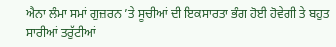ਐਨਾ ਲੰਮਾ ਸਮਾਂ ਗੁਜ਼ਰਨ ’ਤੇ ਸੂਚੀਆਂ ਦੀ ਇਕਸਾਰਤਾ ਭੰਗ ਹੋਈ ਹੋਵੇਗੀ ਤੇ ਬਹੁਤ ਸਾਰੀਆਂ ਤਰੁੱਟੀਆਂ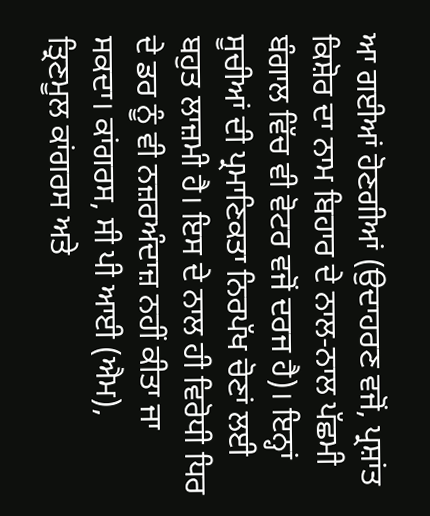ਆ ਗਈਆਂ ਹੋਣਗੀਆਂ (ਉਦਾਹਰਣ ਵਜੋਂ, ਪ੍ਰਸ਼ਾਂਤ ਕਿਸ਼ੋਰ ਦਾ ਨਾਮ ਬਿਹਾਰ ਦੇ ਨਾਲ-ਨਾਲ ਪੱਛਮੀ ਬੰਗਾਲ ਵਿੱਚ ਵੀ ਵੋਟਰ ਵਜੋਂ ਦਰਜ ਹੈ)। ਇਨ੍ਹਾਂ ਸੂਚੀਆਂ ਦੀ ਪ੍ਰਮਾਣਿਕਤਾ ਨਿਰਪੱਖ ਚੋਣਾਂ ਲਈ ਬਹੁਤ ਲਾਜ਼ਮੀ ਹੈ। ਇਸ ਦੇ ਨਾਲ ਹੀ ਵਿਰੋਧੀ ਧਿਰ ਦੇ ਡਰ ਨੂੰ ਵੀ ਨਜ਼ਰਅੰਦਾਜ਼ ਨਹੀਂ ਕੀਤਾ ਜਾ ਸਕਦਾ। ਕਾਂਗਰਸ, ਸੀ ਪੀ ਆਈ (ਐਮ), ਤ੍ਰਿਣਮੂਲ ਕਾਂਗਰਸ ਅਤੇ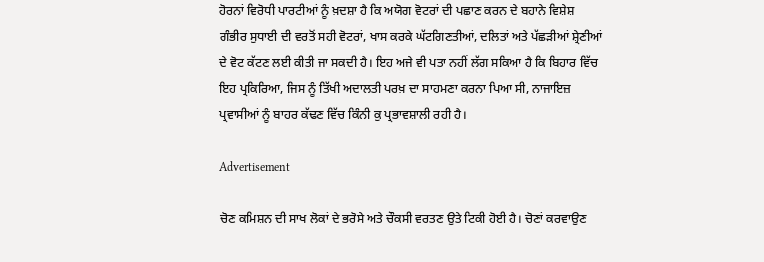ਹੋਰਨਾਂ ਵਿਰੋਧੀ ਪਾਰਟੀਆਂ ਨੂੰ ਖ਼ਦਸ਼ਾ ਹੈ ਕਿ ਅਯੋਗ ਵੋਟਰਾਂ ਦੀ ਪਛਾਣ ਕਰਨ ਦੇ ਬਹਾਨੇ ਵਿਸ਼ੇਸ਼ ਗੰਭੀਰ ਸੁਧਾਈ ਦੀ ਵਰਤੋਂ ਸਹੀ ਵੋਟਰਾਂ, ਖਾਸ ਕਰਕੇ ਘੱਟਗਿਣਤੀਆਂ, ਦਲਿਤਾਂ ਅਤੇ ਪੱਛੜੀਆਂ ਸ਼੍ਰੇਣੀਆਂ ਦੇ ਵੋਟ ਕੱਟਣ ਲਈ ਕੀਤੀ ਜਾ ਸਕਦੀ ਹੈ। ਇਹ ਅਜੇ ਵੀ ਪਤਾ ਨਹੀਂ ਲੱਗ ਸਕਿਆ ਹੈ ਕਿ ਬਿਹਾਰ ਵਿੱਚ ਇਹ ਪ੍ਰਕਿਰਿਆ, ਜਿਸ ਨੂੰ ਤਿੱਖੀ ਅਦਾਲਤੀ ਪਰਖ਼ ਦਾ ਸਾਹਮਣਾ ਕਰਨਾ ਪਿਆ ਸੀ, ਨਾਜਾਇਜ਼ ਪ੍ਰਵਾਸੀਆਂ ਨੂੰ ਬਾਹਰ ਕੱਢਣ ਵਿੱਚ ਕਿੰਨੀ ਕੁ ਪ੍ਰਭਾਵਸ਼ਾਲੀ ਰਹੀ ਹੈ।

Advertisement

ਚੋਣ ਕਮਿਸ਼ਨ ਦੀ ਸਾਖ ਲੋਕਾਂ ਦੇ ਭਰੋਸੇ ਅਤੇ ਚੌਕਸੀ ਵਰਤਣ ਉਤੇ ਟਿਕੀ ਹੋਈ ਹੈ। ਚੋਣਾਂ ਕਰਵਾਉਣ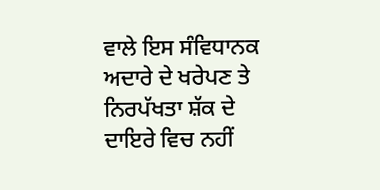ਵਾਲੇ ਇਸ ਸੰਵਿਧਾਨਕ ਅਦਾਰੇ ਦੇ ਖਰੇਪਣ ਤੇ ਨਿਰਪੱਖਤਾ ਸ਼ੱਕ ਦੇ ਦਾਇਰੇ ਵਿਚ ਨਹੀਂ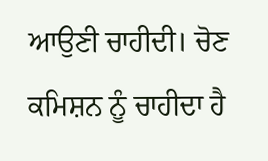ਆਉਣੀ ਚਾਹੀਦੀ। ਚੋਣ ਕਮਿਸ਼ਨ ਨੂੰ ਚਾਹੀਦਾ ਹੈ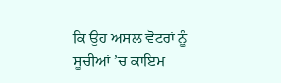ਕਿ ਉਹ ਅਸਲ ਵੋਟਰਾਂ ਨੂੰ ਸੂਚੀਆਂ ’ਚ ਕਾਇਮ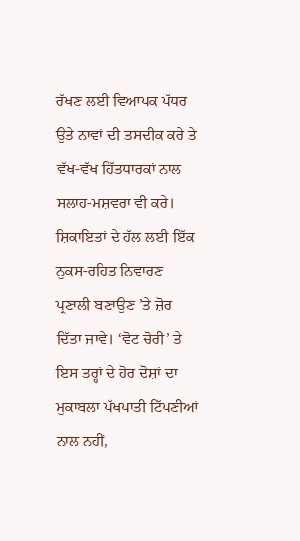ਰੱਖਣ ਲਈ ਵਿਆਪਕ ਪੱਧਰ ਉਤੇ ਨਾਵਾਂ ਦੀ ਤਸਦੀਕ ਕਰੇ ਤੇ ਵੱਖ-ਵੱਖ ਹਿੱਤਧਾਰਕਾਂ ਨਾਲ ਸਲਾਹ-ਮਸ਼ਵਰਾ ਵੀ ਕਰੇ। ਸ਼ਿਕਾਇਤਾਂ ਦੇ ਹੱਲ ਲਈ ਇੱਕ ਨੁਕਸ-ਰਹਿਤ ਨਿਵਾਰਣ ਪ੍ਰਣਾਲੀ ਬਣਾਉਣ ’ਤੇ ਜ਼ੋਰ ਦਿੱਤਾ ਜਾਵੇ। ‘ਵੋਟ ਚੋਰੀ’ ਤੇ ਇਸ ਤਰ੍ਹਾਂ ਦੇ ਹੋਰ ਦੋਸ਼ਾਂ ਦਾ ਮੁਕਾਬਲਾ ਪੱਖਪਾਤੀ ਟਿੱਪਣੀਆਂ ਨਾਲ ਨਹੀਂ,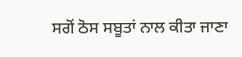ਸਗੋਂ ਠੋਸ ਸਬੂਤਾਂ ਨਾਲ ਕੀਤਾ ਜਾਣਾ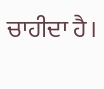ਚਾਹੀਦਾ ਹੈ।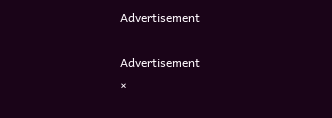Advertisement

Advertisement
×